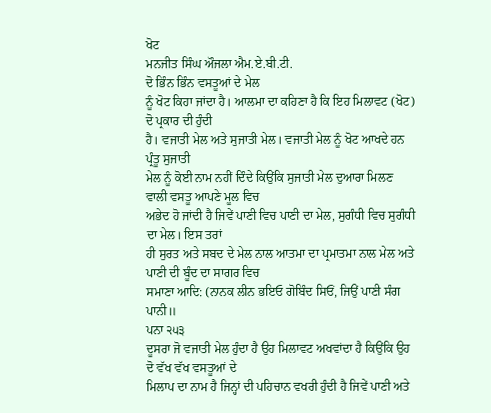ਖੋਟ
ਮਨਜੀਤ ਸਿੰਘ ਔਜਲਾ ਐਮ.ਏ.ਬੀ.ਟੀ.
ਦੋ ਭਿੰਨ ਭਿੰਨ ਵਸਤੂਆਂ ਦੇ ਮੇਲ
ਨੂੰ ਖੋਟ ਕਿਹਾ ਜਾਂਦਾ ਹੈ। ਆਲਮਾ ਦਾ ਕਹਿਣਾ ਹੈ ਕਿ ਇਹ ਮਿਲਾਵਟ (ਖੋਟ) ਦੋ ਪ੍ਰਕਾਰ ਦੀ ਹੁੰਦੀ
ਹੈ। ਵਜਾਤੀ ਮੇਲ ਅਤੇ ਸੁਜਾਤੀ ਮੇਲ। ਵਜਾਤੀ ਮੇਲ ਨੂੰ ਖੋਟ ਆਖਦੇ ਹਨ ਪ੍ਰੰਤੂ ਸੁਜਾਤੀ
ਮੇਲ ਨੂੰ ਕੋਈ ਨਾਮ ਨਹੀਂ ਦਿੰਦੇ ਕਿਉਂਕਿ ਸੁਜਾਤੀ ਮੇਲ ਦੁਆਰਾ ਮਿਲਣ ਵਾਲੀ ਵਸਤੂ ਆਪਣੇ ਮੂਲ ਵਿਚ
ਅਭੇਦ ਹੋ ਜਾਂਦੀ ਹੈ ਜਿਵੇਂ ਪਾਣੀ ਵਿਚ ਪਾਣੀ ਦਾ ਮੇਲ, ਸੁਗੰਧੀ ਵਿਚ ਸੁਗੰਧੀ ਦਾ ਮੇਲ। ਇਸ ਤਰਾਂ
ਹੀ ਸੁਰਤ ਅਤੇ ਸਬਦ ਦੇ ਮੇਲ ਨਾਲ ਆਤਮਾ ਦਾ ਪ੍ਰਮਾਤਮਾ ਨਾਲ ਮੇਲ ਅਤੇ ਪਾਣੀ ਦੀ ਬੂੰਦ ਦਾ ਸਾਗਰ ਵਿਚ
ਸਮਾਣਾ ਆਦਿ: (ਨਾਨਕ ਲੀਨ ਭਇਓ ਗੋਬਿੰਦ ਸਿਓਂ, ਜਿਉਂ ਪਾਣੀ ਸੰਗ ਪਾਨੀ॥
ਪਨਾ ੨੫੩
ਦੂਸਰਾ ਜੋ ਵਜਾਤੀ ਮੇਲ ਹੁੰਦਾ ਹੈ ਉਹ ਮਿਲਾਵਟ ਅਖਵਾਂਦਾ ਹੈ ਕਿਉਂਕਿ ਉਹ ਦੋ ਵੱਖ ਵੱਖ ਵਸਤੂਆਂ ਦੇ
ਮਿਲਾਪ ਦਾ ਨਾਮ ਹੈ ਜਿਨ੍ਹਾਂ ਦੀ ਪਹਿਚਾਨ ਵਖਰੀ ਹੁੰਦੀ ਹੈ ਜਿਵੇਂ ਪਾਣੀ ਅਤੇ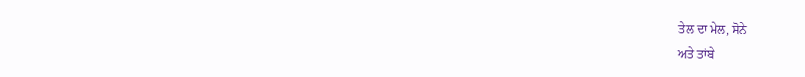ਤੇਲ ਦਾ ਮੇਲ, ਸੋਨੇ
ਅਤੇ ਤਾਂਬੇ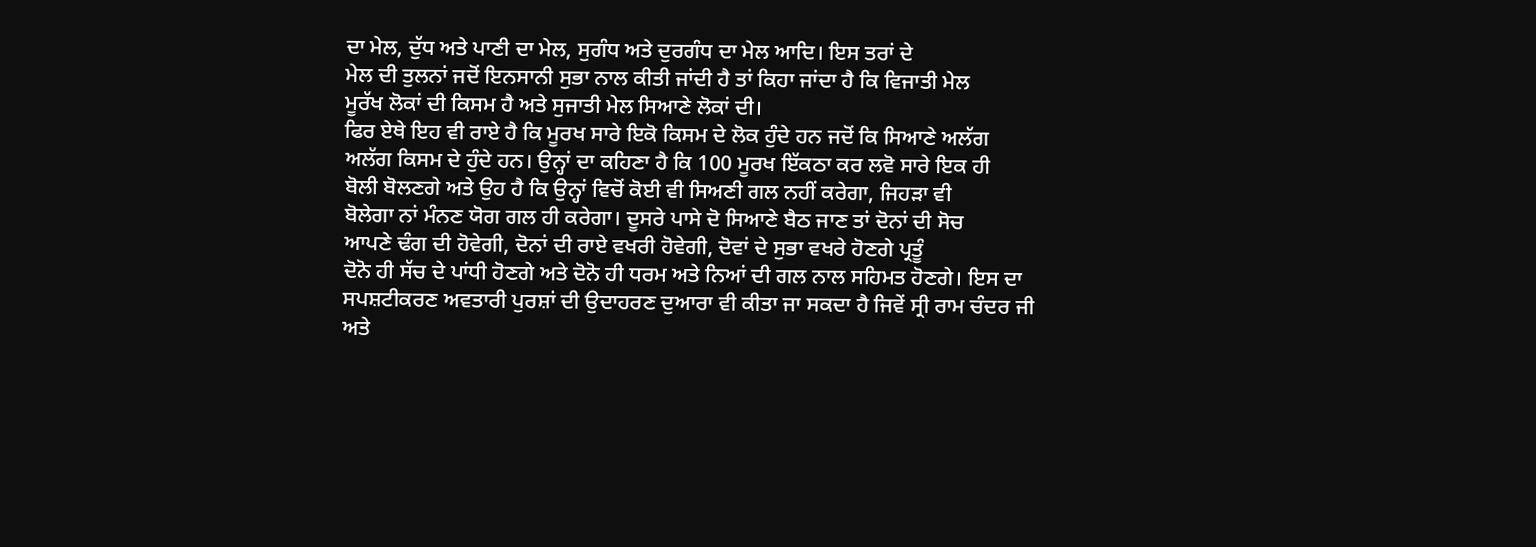ਦਾ ਮੇਲ, ਦੁੱਧ ਅਤੇ ਪਾਣੀ ਦਾ ਮੇਲ, ਸੁਗੰਧ ਅਤੇ ਦੁਰਗੰਧ ਦਾ ਮੇਲ ਆਦਿ। ਇਸ ਤਰਾਂ ਦੇ
ਮੇਲ ਦੀ ਤੁਲਨਾਂ ਜਦੋਂ ਇਨਸਾਨੀ ਸੁਭਾ ਨਾਲ ਕੀਤੀ ਜਾਂਦੀ ਹੈ ਤਾਂ ਕਿਹਾ ਜਾਂਦਾ ਹੈ ਕਿ ਵਿਜਾਤੀ ਮੇਲ
ਮੂਰੱਖ ਲੋਕਾਂ ਦੀ ਕਿਸਮ ਹੈ ਅਤੇ ਸੁਜਾਤੀ ਮੇਲ ਸਿਆਣੇ ਲੋਕਾਂ ਦੀ।
ਫਿਰ ਏਥੇ ਇਹ ਵੀ ਰਾਏ ਹੈ ਕਿ ਮੂਰਖ ਸਾਰੇ ਇਕੋ ਕਿਸਮ ਦੇ ਲੋਕ ਹੁੰਦੇ ਹਨ ਜਦੋਂ ਕਿ ਸਿਆਣੇ ਅਲੱਗ
ਅਲੱਗ ਕਿਸਮ ਦੇ ਹੁੰਦੇ ਹਨ। ਉਨ੍ਹਾਂ ਦਾ ਕਹਿਣਾ ਹੈ ਕਿ 100 ਮੂਰਖ ਇੱਕਠਾ ਕਰ ਲਵੋ ਸਾਰੇ ਇਕ ਹੀ
ਬੋਲੀ ਬੋਲਣਗੇ ਅਤੇ ਉਹ ਹੈ ਕਿ ਉਨ੍ਹਾਂ ਵਿਚੋਂ ਕੋਈ ਵੀ ਸਿਅਣੀ ਗਲ ਨਹੀਂ ਕਰੇਗਾ, ਜਿਹੜਾ ਵੀ
ਬੋਲੇਗਾ ਨਾਂ ਮੰਨਣ ਯੋਗ ਗਲ ਹੀ ਕਰੇਗਾ। ਦੂਸਰੇ ਪਾਸੇ ਦੋ ਸਿਆਣੇ ਬੈਠ ਜਾਣ ਤਾਂ ਦੋਨਾਂ ਦੀ ਸੋਚ
ਆਪਣੇ ਢੰਗ ਦੀ ਹੋਵੇਗੀ, ਦੋਨਾਂ ਦੀ ਰਾਏ ਵਖਰੀ ਹੋਵੇਗੀ, ਦੋਵਾਂ ਦੇ ਸੁਭਾ ਵਖਰੇ ਹੋਣਗੇ ਪ੍ਰਤੂੰ
ਦੋਨੋ ਹੀ ਸੱਚ ਦੇ ਪਾਂਧੀ ਹੋਣਗੇ ਅਤੇ ਦੋਨੋ ਹੀ ਧਰਮ ਅਤੇ ਨਿਆਂ ਦੀ ਗਲ ਨਾਲ ਸਹਿਮਤ ਹੋਣਗੇ। ਇਸ ਦਾ
ਸਪਸ਼ਟੀਕਰਣ ਅਵਤਾਰੀ ਪੁਰਸ਼ਾਂ ਦੀ ਉਦਾਹਰਣ ਦੁਆਰਾ ਵੀ ਕੀਤਾ ਜਾ ਸਕਦਾ ਹੈ ਜਿਵੇਂ ਸ੍ਰੀ ਰਾਮ ਚੰਦਰ ਜੀ
ਅਤੇ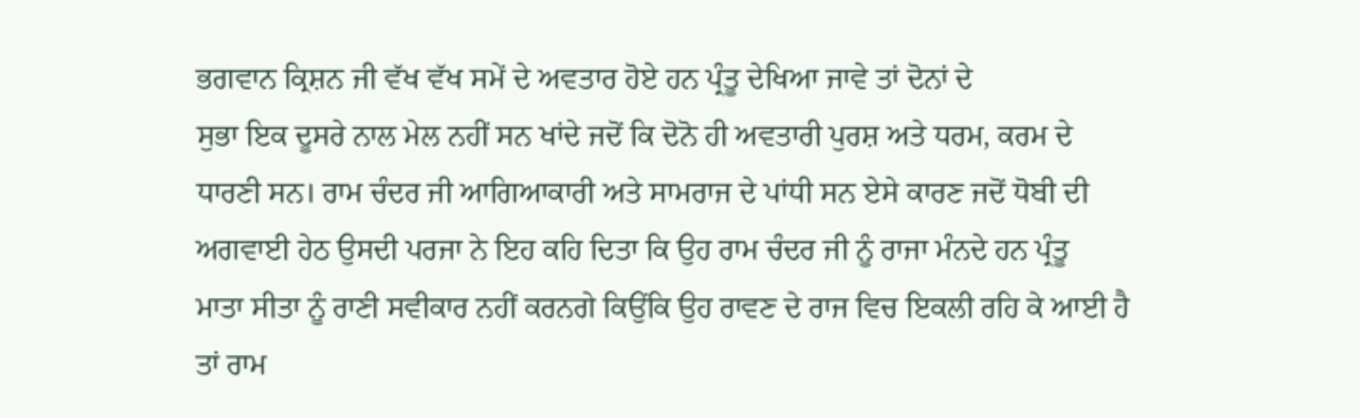ਭਗਵਾਨ ਕ੍ਰਿਸ਼ਨ ਜੀ ਵੱਖ ਵੱਖ ਸਮੇਂ ਦੇ ਅਵਤਾਰ ਹੋਏ ਹਨ ਪ੍ਰੰਤੂ ਦੇਖਿਆ ਜਾਵੇ ਤਾਂ ਦੋਨਾਂ ਦੇ
ਸੁਭਾ ਇਕ ਦੂਸਰੇ ਨਾਲ ਮੇਲ ਨਹੀਂ ਸਨ ਖਾਂਦੇ ਜਦੋਂ ਕਿ ਦੋਨੋ ਹੀ ਅਵਤਾਰੀ ਪੁਰਸ਼ ਅਤੇ ਧਰਮ, ਕਰਮ ਦੇ
ਧਾਰਣੀ ਸਨ। ਰਾਮ ਚੰਦਰ ਜੀ ਆਗਿਆਕਾਰੀ ਅਤੇ ਸਾਮਰਾਜ ਦੇ ਪਾਂਧੀ ਸਨ ਏਸੇ ਕਾਰਣ ਜਦੋਂ ਧੋਬੀ ਦੀ
ਅਗਵਾਈ ਹੇਠ ਉਸਦੀ ਪਰਜਾ ਨੇ ਇਹ ਕਹਿ ਦਿਤਾ ਕਿ ਉਹ ਰਾਮ ਚੰਦਰ ਜੀ ਨੂੰ ਰਾਜਾ ਮੰਨਦੇ ਹਨ ਪ੍ਰੰਤੂ
ਮਾਤਾ ਸੀਤਾ ਨੂੰ ਰਾਣੀ ਸਵੀਕਾਰ ਨਹੀਂ ਕਰਨਗੇ ਕਿਉਂਕਿ ਉਹ ਰਾਵਣ ਦੇ ਰਾਜ ਵਿਚ ਇਕਲੀ ਰਹਿ ਕੇ ਆਈ ਹੈ
ਤਾਂ ਰਾਮ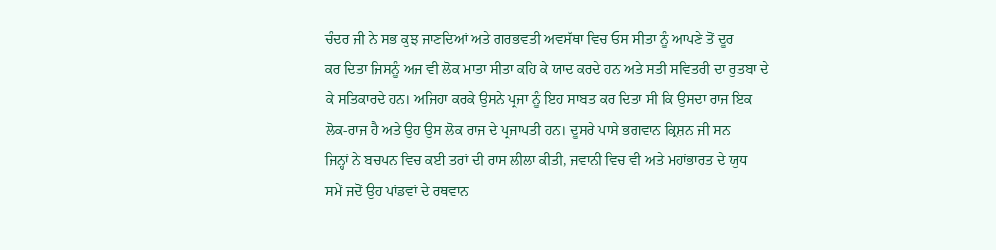ਚੰਦਰ ਜੀ ਨੇ ਸਭ ਕੁਝ ਜਾਣਦਿਆਂ ਅਤੇ ਗਰਭਵਤੀ ਅਵਸੱਥਾ ਵਿਚ ਓਸ ਸੀਤਾ ਨੂੰ ਆਪਣੇ ਤੋਂ ਦੂਰ
ਕਰ ਦਿਤਾ ਜਿਸਨੂੰ ਅਜ ਵੀ ਲੋਕ ਮਾਤਾ ਸੀਤਾ ਕਹਿ ਕੇ ਯਾਦ ਕਰਦੇ ਹਨ ਅਤੇ ਸਤੀ ਸਵਿਤਰੀ ਦਾ ਰੁਤਬਾ ਦੇ
ਕੇ ਸਤਿਕਾਰਦੇ ਹਨ। ਅਜਿਹਾ ਕਰਕੇ ਉਸਨੇ ਪ੍ਰਜਾ ਨੂੰ ਇਹ ਸਾਬਤ ਕਰ ਦਿਤਾ ਸੀ ਕਿ ਉਸਦਾ ਰਾਜ ਇਕ
ਲੋਕ-ਰਾਜ ਹੈ ਅਤੇ ਉਹ ਉਸ ਲੋਕ ਰਾਜ ਦੇ ਪ੍ਰਜਾਪਤੀ ਹਨ। ਦੂਸਰੇ ਪਾਸੇ ਭਗਵਾਨ ਕ੍ਰਿਸ਼ਨ ਜੀ ਸਨ
ਜਿਨ੍ਹਾਂ ਨੇ ਬਚਪਨ ਵਿਚ ਕਈ ਤਰਾਂ ਦੀ ਰਾਸ ਲੀਲਾ ਕੀਤੀ, ਜਵਾਨੀ ਵਿਚ ਵੀ ਅਤੇ ਮਹਾਂਭਾਰਤ ਦੇ ਯੁਧ
ਸਮੇਂ ਜਦੋਂ ਉਹ ਪਾਂਡਵਾਂ ਦੇ ਰਥਵਾਨ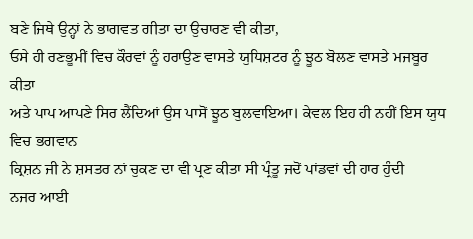ਬਣੇ ਜਿਥੇ ਉਨ੍ਹਾਂ ਨੇ ਭਾਗਵਤ ਗੀਤਾ ਦਾ ਉਚਾਰਣ ਵੀ ਕੀਤਾ,
ਓਸੇ ਹੀ ਰਣਭੂਮੀਂ ਵਿਚ ਕੌਰਵਾਂ ਨੂੰ ਹਰਾਉਣ ਵਾਸਤੇ ਯੁਧਿਸ਼ਟਰ ਨੂੰ ਝੂਠ ਬੋਲਣ ਵਾਸਤੇ ਮਜਬੂਰ ਕੀਤਾ
ਅਤੇ ਪਾਪ ਆਪਣੇ ਸਿਰ ਲੈਂਦਿਆਂ ਉਸ ਪਾਸੋਂ ਝੂਠ ਬੁਲਵਾਇਆ। ਕੇਵਲ ਇਹ ਹੀ ਨਹੀਂ ਇਸ ਯੁਧ ਵਿਚ ਭਗਵਾਨ
ਕ੍ਰਿਸ਼ਨ ਜੀ ਨੇ ਸ਼ਸਤਰ ਨਾਂ ਚੁਕਣ ਦਾ ਵੀ ਪ੍ਰਣ ਕੀਤਾ ਸੀ ਪ੍ਰੰਤੂ ਜਦੋਂ ਪਾਂਡਵਾਂ ਦੀ ਹਾਰ ਹੁੰਦੀ
ਨਜਰ ਆਈ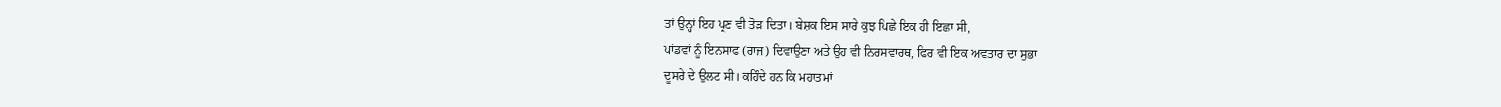ਤਾਂ ਉਨ੍ਹਾਂ ਇਹ ਪ੍ਰਣ ਵੀ ਤੋੜ ਦਿਤਾ। ਬੇਸ਼ਕ ਇਸ ਸਾਰੇ ਕੁਝ ਪਿਛੇ ਇਕ ਹੀ ਇਛਾ ਸੀ,
ਪਾਂਡਵਾਂ ਨੂੰ ਇਨਸਾਫ (ਰਾਜ) ਦਿਵਾਉਣਾ ਅਤੇ ਉਹ ਵੀ ਨਿਰਸਵਾਰਥ, ਫਿਰ ਵੀ ਇਕ ਅਵਤਾਰ ਦਾ ਸੁਭਾ
ਦੂਸਰੇ ਦੇ ਉਲਟ ਸੀ। ਕਹਿੰਦੇ ਹਨ ਕਿ ਮਹਾਤਮਾਂ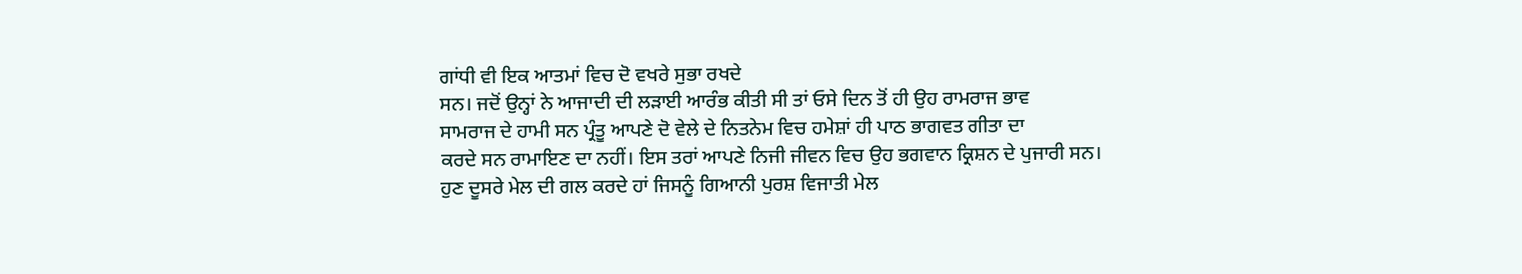ਗਾਂਧੀ ਵੀ ਇਕ ਆਤਮਾਂ ਵਿਚ ਦੋ ਵਖਰੇ ਸੁਭਾ ਰਖਦੇ
ਸਨ। ਜਦੋਂ ਉਨ੍ਹਾਂ ਨੇ ਆਜਾਦੀ ਦੀ ਲੜਾਈ ਆਰੰਭ ਕੀਤੀ ਸੀ ਤਾਂ ਓਸੇ ਦਿਨ ਤੋਂ ਹੀ ਉਹ ਰਾਮਰਾਜ ਭਾਵ
ਸਾਮਰਾਜ ਦੇ ਹਾਮੀ ਸਨ ਪ੍ਰੰਤੂ ਆਪਣੇ ਦੋ ਵੇਲੇ ਦੇ ਨਿਤਨੇਮ ਵਿਚ ਹਮੇਸ਼ਾਂ ਹੀ ਪਾਠ ਭਾਗਵਤ ਗੀਤਾ ਦਾ
ਕਰਦੇ ਸਨ ਰਾਮਾਇਣ ਦਾ ਨਹੀਂ। ਇਸ ਤਰਾਂ ਆਪਣੇ ਨਿਜੀ ਜੀਵਨ ਵਿਚ ਉਹ ਭਗਵਾਨ ਕ੍ਰਿਸ਼ਨ ਦੇ ਪੁਜਾਰੀ ਸਨ।
ਹੁਣ ਦੂਸਰੇ ਮੇਲ ਦੀ ਗਲ ਕਰਦੇ ਹਾਂ ਜਿਸਨੂੰ ਗਿਆਨੀ ਪੁਰਸ਼ ਵਿਜਾਤੀ ਮੇਲ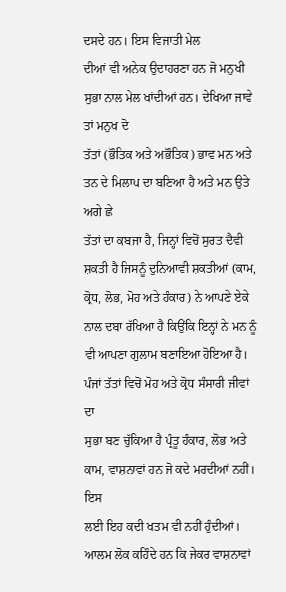ਦਸਦੇ ਹਨ। ਇਸ ਵਿਜਾਤੀ ਮੇਲ
ਦੀਆਂ ਵੀ ਅਨੇਕ ਉਦਾਹਰਣਾ ਹਨ ਜੋ ਮਨੁਖੀ ਸੁਭਾ ਨਾਲ ਮੇਲ ਖਾਂਦੀਆਂ ਹਨ। ਦੇਖਿਆ ਜਾਵੇ ਤਾਂ ਮਨੁਖ ਦੋ
ਤੱਤਾਂ (ਭੌਤਿਕ ਅਤੇ ਅਭੌਤਿਕ) ਭਾਵ ਮਨ ਅਤੇ ਤਨ ਦੇ ਮਿਲਾਪ ਦਾ ਬਣਿਆ ਹੈ ਅਤੇ ਮਨ ਉਤੇ ਅਗੇ ਛੇ
ਤੱਤਾਂ ਦਾ ਕਬਜਾ ਹੈ, ਜਿਨ੍ਹਾਂ ਵਿਚੋਂ ਸੁਰਤ ਦੈਵੀ ਸ਼ਕਤੀ ਹੈ ਜਿਸਨੂੰ ਦੁਨਿਆਵੀ ਸ਼ਕਤੀਆਂ (ਕਾਮ,
ਕ੍ਰੋਧ, ਲੋਭ, ਮੋਹ ਅਤੇ ਹੰਕਾਰ) ਨੇ ਆਪਣੇ ਏਕੇ ਨਾਲ ਦਬਾ ਰੱਖਿਆ ਹੈ ਕਿਉਂਕਿ ਇਨ੍ਹਾਂ ਨੇ ਮਨ ਨੂੰ
ਵੀ ਆਪਣਾ ਗੁਲਾਮ ਬਣਾਇਆ ਹੋਇਆ ਹੈ। ਪੰਜਾਂ ਤੱਤਾਂ ਵਿਚੋਂ ਮੋਹ ਅਤੇ ਕ੍ਰੋਧ ਸੰਸਾਰੀ ਜੀਵਾਂ ਦਾ
ਸੁਭਾ ਬਣ ਚੁੱਕਿਆ ਹੈ ਪ੍ਰੰਤੂ ਹੰਕਾਰ, ਲੋਭ ਅਤੇ ਕਾਮ, ਵਾਸ਼ਨਾਵਾਂ ਹਨ ਜੋ ਕਦੇ ਮਰਦੀਆਂ ਨਹੀਂ। ਇਸ
ਲਈ ਇਹ ਕਦੀ ਖਤਮ ਵੀ ਨਹੀਂ ਹੁੰਦੀਆਂ। ਆਲਮ ਲੋਕ ਕਹਿੰਦੇ ਹਨ ਕਿ ਜੇਕਰ ਵਾਸ਼ਨਾਵਾਂ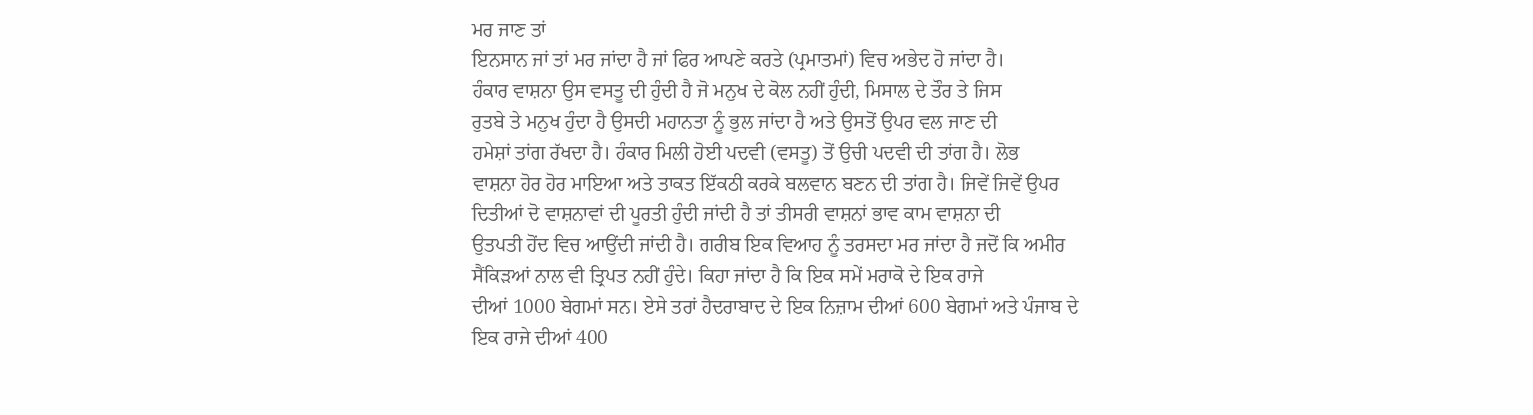ਮਰ ਜਾਣ ਤਾਂ
ਇਨਸਾਨ ਜਾਂ ਤਾਂ ਮਰ ਜਾਂਦਾ ਹੈ ਜਾਂ ਫਿਰ ਆਪਣੇ ਕਰਤੇ (ਪ੍ਰਮਾਤਮਾਂ) ਵਿਚ ਅਭੇਦ ਹੋ ਜਾਂਦਾ ਹੈ।
ਹੰਕਾਰ ਵਾਸ਼ਨਾ ਉਸ ਵਸਤੂ ਦੀ ਹੁੰਦੀ ਹੈ ਜੋ ਮਨੁਖ ਦੇ ਕੋਲ ਨਹੀਂ ਹੁੰਦੀ, ਮਿਸਾਲ ਦੇ ਤੌਰ ਤੇ ਜਿਸ
ਰੁਤਬੇ ਤੇ ਮਨੁਖ ਹੁੰਦਾ ਹੈ ਉਸਦੀ ਮਹਾਨਤਾ ਨੂੰ ਭੁਲ ਜਾਂਦਾ ਹੈ ਅਤੇ ਉਸਤੋਂ ਉਪਰ ਵਲ ਜਾਣ ਦੀ
ਹਮੇਸ਼ਾਂ ਤਾਂਗ ਰੱਖਦਾ ਹੈ। ਹੰਕਾਰ ਮਿਲੀ ਹੋਈ ਪਦਵੀ (ਵਸਤੂ) ਤੋਂ ਉਚੀ ਪਦਵੀ ਦੀ ਤਾਂਗ ਹੈ। ਲੋਭ
ਵਾਸ਼ਨਾ ਹੋਰ ਹੋਰ ਮਾਇਆ ਅਤੇ ਤਾਕਤ ਇੱਕਠੀ ਕਰਕੇ ਬਲਵਾਨ ਬਣਨ ਦੀ ਤਾਂਗ ਹੈ। ਜਿਵੇਂ ਜਿਵੇਂ ਉਪਰ
ਦਿਤੀਆਂ ਦੋ ਵਾਸ਼ਨਾਵਾਂ ਦੀ ਪੂਰਤੀ ਹੁੰਦੀ ਜਾਂਦੀ ਹੈ ਤਾਂ ਤੀਸਰੀ ਵਾਸ਼ਨਾਂ ਭਾਵ ਕਾਮ ਵਾਸ਼ਨਾ ਦੀ
ਉਤਪਤੀ ਹੋਂਦ ਵਿਚ ਆਉਂਦੀ ਜਾਂਦੀ ਹੈ। ਗਰੀਬ ਇਕ ਵਿਆਹ ਨੂੰ ਤਰਸਦਾ ਮਰ ਜਾਂਦਾ ਹੈ ਜਦੋਂ ਕਿ ਅਮੀਰ
ਸੈਂਕਿੜਆਂ ਨਾਲ ਵੀ ਤ੍ਰਿਪਤ ਨਹੀਂ ਹੁੰਦੇ। ਕਿਹਾ ਜਾਂਦਾ ਹੈ ਕਿ ਇਕ ਸਮੇਂ ਮਰਾਕੋ ਦੇ ਇਕ ਰਾਜੇ
ਦੀਆਂ 1000 ਬੇਗਮਾਂ ਸਨ। ਏਸੇ ਤਰਾਂ ਹੈਦਰਾਬਾਦ ਦੇ ਇਕ ਨਿਜ਼ਾਮ ਦੀਆਂ 600 ਬੇਗਮਾਂ ਅਤੇ ਪੰਜਾਬ ਦੇ
ਇਕ ਰਾਜੇ ਦੀਆਂ 400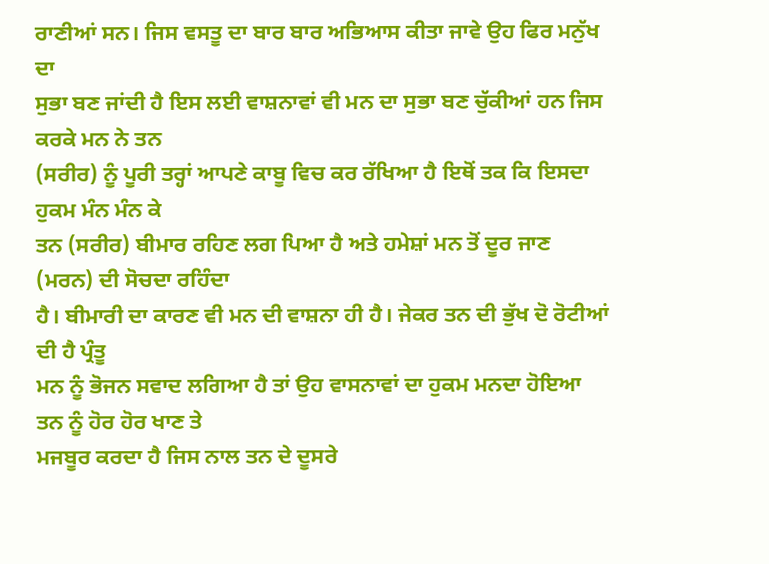ਰਾਣੀਆਂ ਸਨ। ਜਿਸ ਵਸਤੂ ਦਾ ਬਾਰ ਬਾਰ ਅਭਿਆਸ ਕੀਤਾ ਜਾਵੇ ਉਹ ਫਿਰ ਮਨੁੱਖ ਦਾ
ਸੁਭਾ ਬਣ ਜਾਂਦੀ ਹੈ ਇਸ ਲਈ ਵਾਸ਼ਨਾਵਾਂ ਵੀ ਮਨ ਦਾ ਸੁਭਾ ਬਣ ਚੁੱਕੀਆਂ ਹਨ ਜਿਸ ਕਰਕੇ ਮਨ ਨੇ ਤਨ
(ਸਰੀਰ) ਨੂੰ ਪੂਰੀ ਤਰ੍ਹਾਂ ਆਪਣੇ ਕਾਬੂ ਵਿਚ ਕਰ ਰੱਖਿਆ ਹੈ ਇਥੋਂ ਤਕ ਕਿ ਇਸਦਾ ਹੁਕਮ ਮੰਨ ਮੰਨ ਕੇ
ਤਨ (ਸਰੀਰ) ਬੀਮਾਰ ਰਹਿਣ ਲਗ ਪਿਆ ਹੈ ਅਤੇ ਹਮੇਸ਼ਾਂ ਮਨ ਤੋਂ ਦੂਰ ਜਾਣ (ਮਰਨ) ਦੀ ਸੋਚਦਾ ਰਹਿੰਦਾ
ਹੈ। ਬੀਮਾਰੀ ਦਾ ਕਾਰਣ ਵੀ ਮਨ ਦੀ ਵਾਸ਼ਨਾ ਹੀ ਹੈ। ਜੇਕਰ ਤਨ ਦੀ ਭੁੱਖ ਦੋ ਰੋਟੀਆਂ ਦੀ ਹੈ ਪ੍ਰੰਤੂ
ਮਨ ਨੂੰ ਭੋਜਨ ਸਵਾਦ ਲਗਿਆ ਹੈ ਤਾਂ ਉਹ ਵਾਸਨਾਵਾਂ ਦਾ ਹੁਕਮ ਮਨਦਾ ਹੋਇਆ ਤਨ ਨੂੰ ਹੋਰ ਹੋਰ ਖਾਣ ਤੇ
ਮਜਬੂਰ ਕਰਦਾ ਹੈ ਜਿਸ ਨਾਲ ਤਨ ਦੇ ਦੂਸਰੇ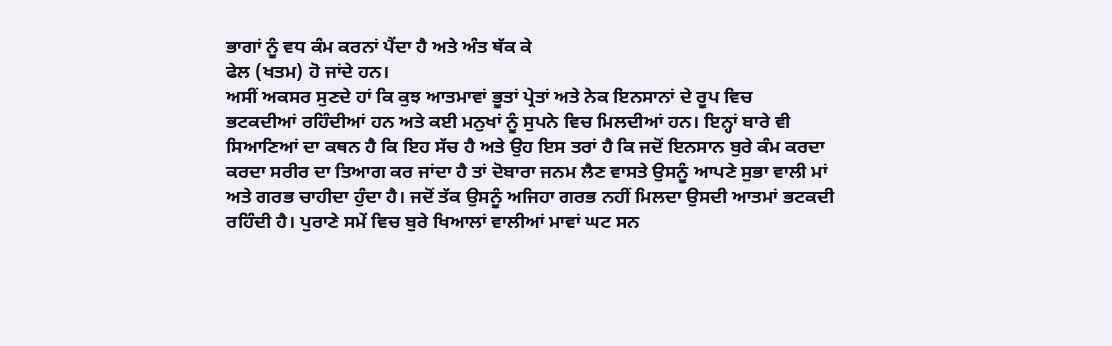ਭਾਗਾਂ ਨੂੰ ਵਧ ਕੰਮ ਕਰਨਾਂ ਪੈਂਦਾ ਹੈ ਅਤੇ ਅੰਤ ਥੱਕ ਕੇ
ਫੇਲ (ਖਤਮ) ਹੋ ਜਾਂਦੇ ਹਨ।
ਅਸੀਂ ਅਕਸਰ ਸੁਣਦੇ ਹਾਂ ਕਿ ਕੁਝ ਆਤਮਾਵਾਂ ਭੂਤਾਂ ਪ੍ਰੇਤਾਂ ਅਤੇ ਨੇਕ ਇਨਸਾਨਾਂ ਦੇ ਰੂਪ ਵਿਚ
ਭਟਕਦੀਆਂ ਰਹਿੰਦੀਆਂ ਹਨ ਅਤੇ ਕਈ ਮਨੁਖਾਂ ਨੂੰ ਸੁਪਨੇ ਵਿਚ ਮਿਲਦੀਆਂ ਹਨ। ਇਨ੍ਹਾਂ ਬਾਰੇ ਵੀ
ਸਿਆਣਿਆਂ ਦਾ ਕਥਨ ਹੈ ਕਿ ਇਹ ਸੱਚ ਹੈ ਅਤੇ ਉਹ ਇਸ ਤਰਾਂ ਹੈ ਕਿ ਜਦੋਂ ਇਨਸਾਨ ਬੁਰੇ ਕੰਮ ਕਰਦਾ
ਕਰਦਾ ਸਰੀਰ ਦਾ ਤਿਆਗ ਕਰ ਜਾਂਦਾ ਹੈ ਤਾਂ ਦੋਬਾਰਾ ਜਨਮ ਲੈਣ ਵਾਸਤੇ ਉਸਨੂੰ ਆਪਣੇ ਸੁਭਾ ਵਾਲੀ ਮਾਂ
ਅਤੇ ਗਰਭ ਚਾਹੀਦਾ ਹੁੰਦਾ ਹੈ। ਜਦੋਂ ਤੱਕ ਉਸਨੂੰ ਅਜਿਹਾ ਗਰਭ ਨਹੀਂ ਮਿਲਦਾ ਉਸਦੀ ਆਤਮਾਂ ਭਟਕਦੀ
ਰਹਿੰਦੀ ਹੈ। ਪੁਰਾਣੇ ਸਮੇਂ ਵਿਚ ਬੁਰੇ ਖਿਆਲਾਂ ਵਾਲੀਆਂ ਮਾਵਾਂ ਘਟ ਸਨ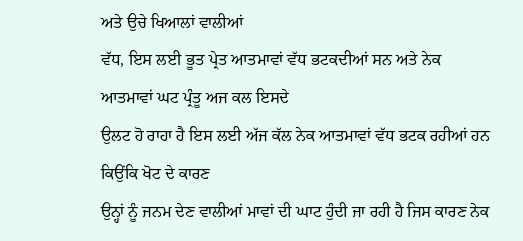ਅਤੇ ਉਚੇ ਖਿਆਲਾਂ ਵਾਲੀਆਂ
ਵੱਧ, ਇਸ ਲਈ ਭੂਤ ਪ੍ਰੇਤ ਆਤਮਾਵਾਂ ਵੱਧ ਭਟਕਦੀਆਂ ਸਨ ਅਤੇ ਨੇਕ ਆਤਮਾਵਾਂ ਘਟ ਪ੍ਰੰਤੂ ਅਜ ਕਲ ਇਸਦੇ
ਉਲਟ ਹੋ ਰਾਹਾ ਹੈ ਇਸ ਲਈ ਅੱਜ ਕੱਲ ਨੇਕ ਆਤਮਾਵਾਂ ਵੱਧ ਭਟਕ ਰਹੀਆਂ ਹਨ ਕਿਉਂਕਿ ਖੋਟ ਦੇ ਕਾਰਣ
ਉਨ੍ਹਾਂ ਨੂੰ ਜਨਮ ਦੇਣ ਵਾਲੀਆਂ ਮਾਵਾਂ ਦੀ ਘਾਟ ਹੁੰਦੀ ਜਾ ਰਹੀ ਹੈ ਜਿਸ ਕਾਰਣ ਨੇਕ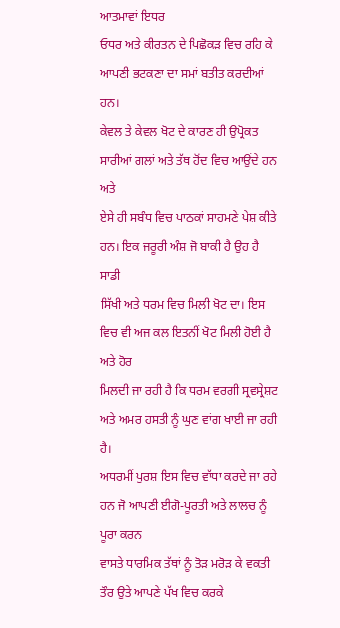ਆਤਮਾਵਾਂ ਇਧਰ
ਓਧਰ ਅਤੇ ਕੀਰਤਨ ਦੇ ਪਿਛੋਕੜ ਵਿਚ ਰਹਿ ਕੇ ਆਪਣੀ ਭਟਕਣਾ ਦਾ ਸਮਾਂ ਬਤੀਤ ਕਰਦੀਆਂ ਹਨ।
ਕੇਵਲ ਤੇ ਕੇਵਲ ਖੋਟ ਦੇ ਕਾਰਣ ਹੀ ਉਪ੍ਰੋਕਤ ਸਾਰੀਆਂ ਗਲਾਂ ਅਤੇ ਤੱਥ ਹੋਂਦ ਵਿਚ ਆਉਂਦੇ ਹਨ ਅਤੇ
ਏਸੇ ਹੀ ਸਬੰਧ ਵਿਚ ਪਾਠਕਾਂ ਸਾਹਮਣੇ ਪੇਸ਼ ਕੀਤੇ ਹਨ। ਇਕ ਜਰੂਰੀ ਅੰਸ਼ ਜੋ ਬਾਕੀ ਹੈ ਉਹ ਹੈ ਸਾਡੀ
ਸਿੱਖੀ ਅਤੇ ਧਰਮ ਵਿਚ ਮਿਲੀ ਖੋਟ ਦਾ। ਇਸ ਵਿਚ ਵੀ ਅਜ ਕਲ ਇਤਨੀਂ ਖੋਟ ਮਿਲੀ ਹੋਈ ਹੈ ਅਤੇ ਹੋਰ
ਮਿਲਦੀ ਜਾ ਰਹੀ ਹੈ ਕਿ ਧਰਮ ਵਰਗੀ ਸ੍ਰਵਸ੍ਰੇਸ਼ਟ ਅਤੇ ਅਮਰ ਹਸਤੀ ਨੂੰ ਘੁਣ ਵਾਂਗ ਖਾਈ ਜਾ ਰਹੀ ਹੈ।
ਅਧਰਮੀਂ ਪੁਰਸ਼ ਇਸ ਵਿਚ ਵਾੱਧਾ ਕਰਦੇ ਜਾ ਰਹੇ ਹਨ ਜੋ ਆਪਣੀ ਈਗੋ-ਪੂਰਤੀ ਅਤੇ ਲਾਲਚ ਨੂੰ ਪੂਰਾ ਕਰਨ
ਵਾਸਤੇ ਧਾਰਮਿਕ ਤੱਥਾਂ ਨੂੰ ਤੋੜ ਮਰੋੜ ਕੇ ਵਕਤੀ ਤੌਰ ਉਤੇ ਆਪਣੇ ਪੱਖ ਵਿਚ ਕਰਕੇ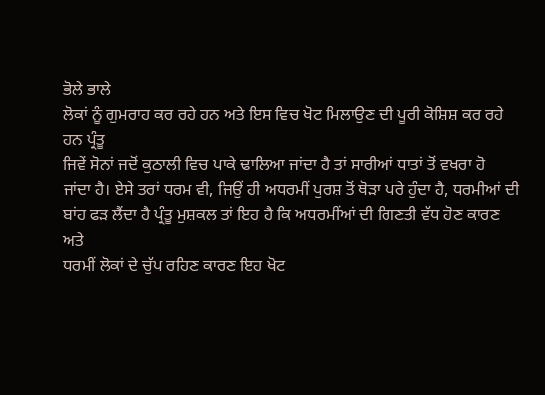ਭੋਲੇ ਭਾਲੇ
ਲੋਕਾਂ ਨੂੰ ਗੁਮਰਾਹ ਕਰ ਰਹੇ ਹਨ ਅਤੇ ਇਸ ਵਿਚ ਖੋਟ ਮਿਲਾਉਣ ਦੀ ਪੂਰੀ ਕੋਸ਼ਿਸ਼ ਕਰ ਰਹੇ ਹਨ ਪ੍ਰੰਤੂ
ਜਿਵੇਂ ਸੋਨਾਂ ਜਦੋਂ ਕੁਠਾਲੀ ਵਿਚ ਪਾਕੇ ਢਾਲਿਆ ਜਾਂਦਾ ਹੈ ਤਾਂ ਸਾਰੀਆਂ ਧਾਤਾਂ ਤੋਂ ਵਖਰਾ ਹੋ
ਜਾਂਦਾ ਹੈ। ਏਸੇ ਤਰਾਂ ਧਰਮ ਵੀ, ਜਿਉਂ ਹੀ ਅਧਰਮੀਂ ਪੁਰਸ਼ ਤੋਂ ਥੋੜਾ ਪਰੇ ਹੁੰਦਾ ਹੈ, ਧਰਮੀਆਂ ਦੀ
ਬਾਂਹ ਫੜ ਲੈਂਦਾ ਹੈ ਪ੍ਰੰਤੂ ਮੁਸ਼ਕਲ ਤਾਂ ਇਹ ਹੈ ਕਿ ਅਧਰਮੀਂਆਂ ਦੀ ਗਿਣਤੀ ਵੱਧ ਹੋਣ ਕਾਰਣ ਅਤੇ
ਧਰਮੀਂ ਲੋਕਾਂ ਦੇ ਚੁੱਪ ਰਹਿਣ ਕਾਰਣ ਇਹ ਖੋਟ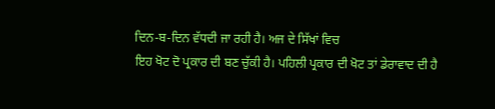ਦਿਨ-ਬ-ਦਿਨ ਵੱਧਦੀ ਜਾ ਰਹੀ ਹੈ। ਅਜ ਦੇ ਸਿੱਖਾਂ ਵਿਚ
ਇਹ ਖੋਟ ਦੋ ਪ੍ਰਕਾਰ ਦੀ ਬਣ ਚੁੱਕੀ ਹੈ। ਪਹਿਲੀ ਪ੍ਰਕਾਰ ਦੀ ਖੋਟ ਤਾਂ ਡੇਰਾਵਾਦ ਦੀ ਹੈ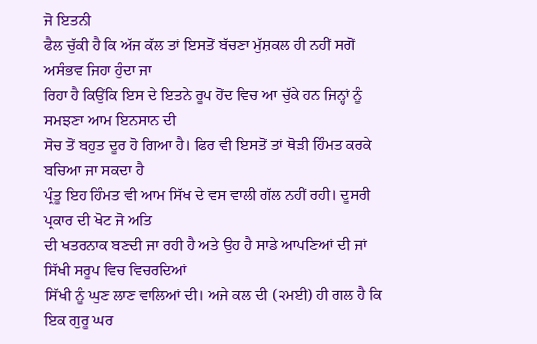ਜੋ ਇਤਨੀ
ਫੈਲ ਚੁੱਕੀ ਹੈ ਕਿ ਅੱਜ ਕੱਲ ਤਾਂ ਇਸਤੋਂ ਬੱਚਣਾ ਮੁੱਸ਼ਕਲ ਹੀ ਨਹੀਂ ਸਗੋਂ ਅਸੰਭਵ ਜਿਹਾ ਹੁੰਦਾ ਜਾ
ਰਿਹਾ ਹੈ ਕਿਉਂਕਿ ਇਸ ਦੇ ਇਤਨੇ ਰੂਪ ਹੋਂਦ ਵਿਚ ਆ ਚੁੱਕੇ ਹਨ ਜਿਨ੍ਹਾਂ ਨੂੰ ਸਮਝਣਾ ਆਮ ਇਨਸਾਨ ਦੀ
ਸੋਚ ਤੋਂ ਬਹੁਤ ਦੂਰ ਹੋ ਗਿਆ ਹੈ। ਫਿਰ ਵੀ ਇਸਤੋਂ ਤਾਂ ਥੋੜੀ ਹਿੰਮਤ ਕਰਕੇ ਬਚਿਆ ਜਾ ਸਕਦਾ ਹੈ
ਪ੍ਰੰਤੂ ਇਹ ਹਿੰਮਤ ਵੀ ਆਮ ਸਿੱਖ ਦੇ ਵਸ ਵਾਲੀ ਗੱਲ ਨਹੀਂ ਰਹੀ। ਦੂਸਰੀ ਪ੍ਰਕਾਰ ਦੀ ਖੋਟ ਜੋ ਅਤਿ
ਦੀ ਖਤਰਨਾਕ ਬਣਦੀ ਜਾ ਰਹੀ ਹੈ ਅਤੇ ਉਹ ਹੈ ਸਾਡੇ ਆਪਣਿਆਂ ਦੀ ਜਾਂ ਸਿੱਖੀ ਸਰੂਪ ਵਿਚ ਵਿਚਰਦਿਆਂ
ਸਿੱਖੀ ਨੂੰ ਘੁਣ ਲਾਣ ਵਾਲਿਆਂ ਦੀ। ਅਜੇ ਕਲ ਦੀ (੨ਮਈ) ਹੀ ਗਲ ਹੈ ਕਿ ਇਕ ਗੁਰੂ ਘਰ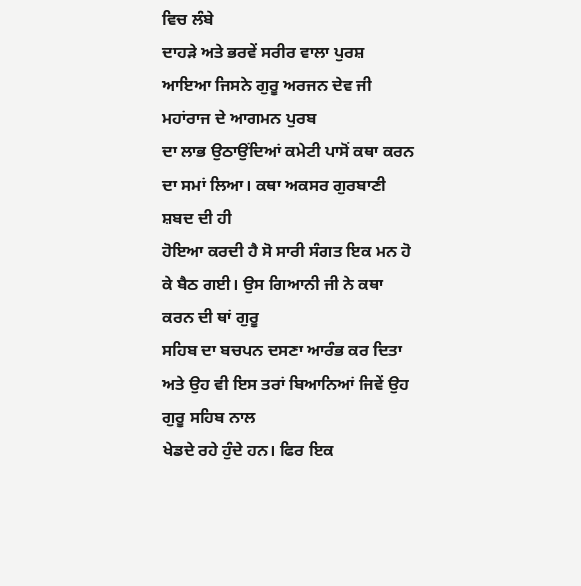ਵਿਚ ਲੰਬੇ
ਦਾਹੜੇ ਅਤੇ ਭਰਵੇਂ ਸਰੀਰ ਵਾਲਾ ਪੁਰਸ਼ ਆਇਆ ਜਿਸਨੇ ਗੁਰੂ ਅਰਜਨ ਦੇਵ ਜੀ ਮਹਾਂਰਾਜ ਦੇ ਆਗਮਨ ਪੁਰਬ
ਦਾ ਲਾਭ ਉਠਾਉਂਦਿਆਂ ਕਮੇਟੀ ਪਾਸੋਂ ਕਥਾ ਕਰਨ ਦਾ ਸਮਾਂ ਲਿਆ। ਕਥਾ ਅਕਸਰ ਗੁਰਬਾਣੀ ਸ਼ਬਦ ਦੀ ਹੀ
ਹੋਇਆ ਕਰਦੀ ਹੈ ਸੋ ਸਾਰੀ ਸੰਗਤ ਇਕ ਮਨ ਹੋ ਕੇ ਬੈਠ ਗਈ। ਉਸ ਗਿਆਨੀ ਜੀ ਨੇ ਕਥਾ ਕਰਨ ਦੀ ਥਾਂ ਗੁਰੂ
ਸਹਿਬ ਦਾ ਬਚਪਨ ਦਸਣਾ ਆਰੰਭ ਕਰ ਦਿਤਾ ਅਤੇ ਉਹ ਵੀ ਇਸ ਤਰਾਂ ਬਿਆਨਿਆਂ ਜਿਵੇਂ ਉਹ ਗੁਰੂ ਸਹਿਬ ਨਾਲ
ਖੇਡਦੇ ਰਹੇ ਹੁੰਦੇ ਹਨ। ਫਿਰ ਇਕ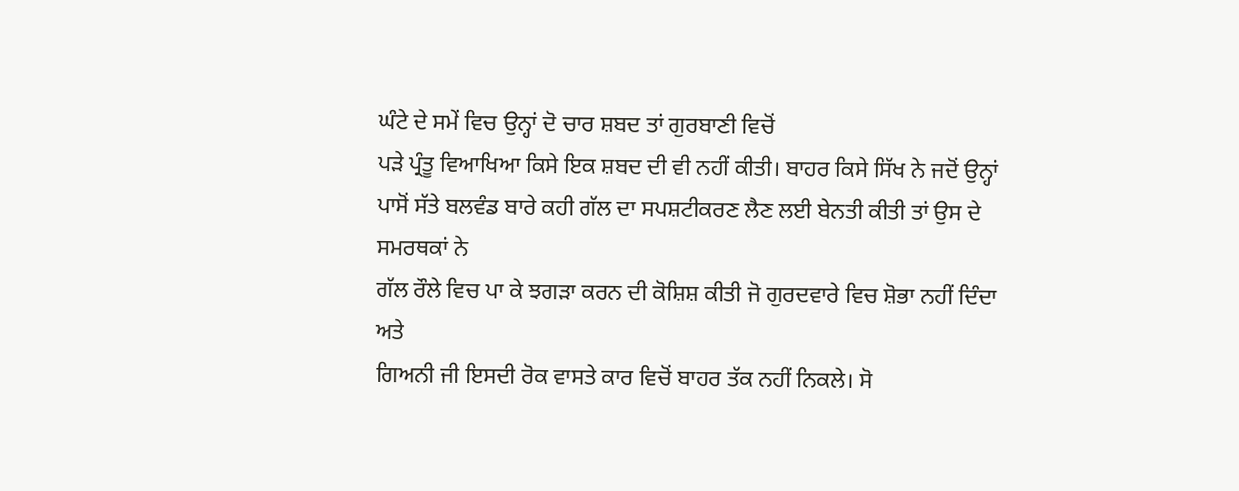ਘੰਟੇ ਦੇ ਸਮੇਂ ਵਿਚ ਉਨ੍ਹਾਂ ਦੋ ਚਾਰ ਸ਼ਬਦ ਤਾਂ ਗੁਰਬਾਣੀ ਵਿਚੋਂ
ਪੜੇ ਪ੍ਰੰਤੂ ਵਿਆਖਿਆ ਕਿਸੇ ਇਕ ਸ਼ਬਦ ਦੀ ਵੀ ਨਹੀਂ ਕੀਤੀ। ਬਾਹਰ ਕਿਸੇ ਸਿੱਖ ਨੇ ਜਦੋਂ ਉਨ੍ਹਾਂ
ਪਾਸੋਂ ਸੱਤੇ ਬਲਵੰਡ ਬਾਰੇ ਕਹੀ ਗੱਲ ਦਾ ਸਪਸ਼ਟੀਕਰਣ ਲੈਣ ਲਈ ਬੇਨਤੀ ਕੀਤੀ ਤਾਂ ਉਸ ਦੇ ਸਮਰਥਕਾਂ ਨੇ
ਗੱਲ ਰੌਲੇ ਵਿਚ ਪਾ ਕੇ ਝਗੜਾ ਕਰਨ ਦੀ ਕੋਸ਼ਿਸ਼ ਕੀਤੀ ਜੋ ਗੁਰਦਵਾਰੇ ਵਿਚ ਸ਼ੋਭਾ ਨਹੀਂ ਦਿੰਦਾ ਅਤੇ
ਗਿਅਨੀ ਜੀ ਇਸਦੀ ਰੋਕ ਵਾਸਤੇ ਕਾਰ ਵਿਚੋਂ ਬਾਹਰ ਤੱਕ ਨਹੀਂ ਨਿਕਲੇ। ਸੋ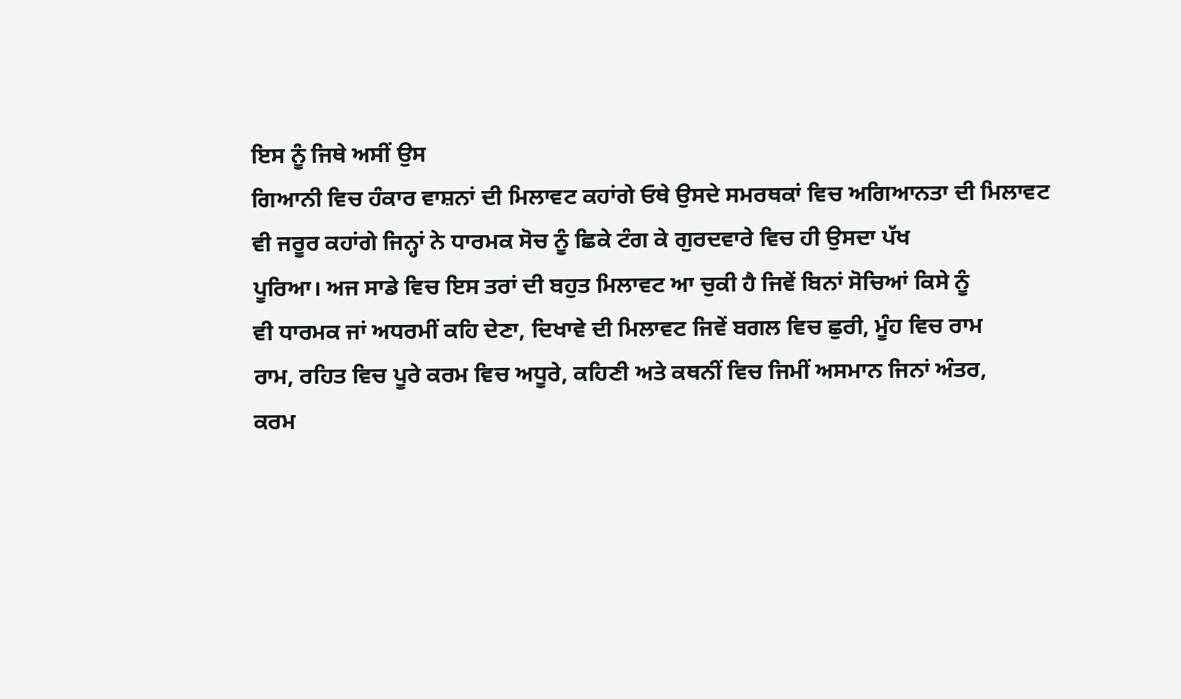ਇਸ ਨੂੰ ਜਿਥੇ ਅਸੀਂ ਉਸ
ਗਿਆਨੀ ਵਿਚ ਹੰਕਾਰ ਵਾਸ਼ਨਾਂ ਦੀ ਮਿਲਾਵਟ ਕਹਾਂਗੇ ਓਥੇ ਉਸਦੇ ਸਮਰਥਕਾਂ ਵਿਚ ਅਗਿਆਨਤਾ ਦੀ ਮਿਲਾਵਟ
ਵੀ ਜਰੂਰ ਕਹਾਂਗੇ ਜਿਨ੍ਹਾਂ ਨੇ ਧਾਰਮਕ ਸੋਚ ਨੂੰ ਛਿਕੇ ਟੰਗ ਕੇ ਗੁਰਦਵਾਰੇ ਵਿਚ ਹੀ ਉਸਦਾ ਪੱਖ
ਪੂਰਿਆ। ਅਜ ਸਾਡੇ ਵਿਚ ਇਸ ਤਰਾਂ ਦੀ ਬਹੁਤ ਮਿਲਾਵਟ ਆ ਚੁਕੀ ਹੈ ਜਿਵੇਂ ਬਿਨਾਂ ਸੋਚਿਆਂ ਕਿਸੇ ਨੂੰ
ਵੀ ਧਾਰਮਕ ਜਾਂ ਅਧਰਮੀਂ ਕਹਿ ਦੇਣਾ, ਦਿਖਾਵੇ ਦੀ ਮਿਲਾਵਟ ਜਿਵੇਂ ਬਗਲ ਵਿਚ ਛੁਰੀ, ਮੂੰਹ ਵਿਚ ਰਾਮ
ਰਾਮ, ਰਹਿਤ ਵਿਚ ਪੂਰੇ ਕਰਮ ਵਿਚ ਅਧੂਰੇ, ਕਹਿਣੀ ਅਤੇ ਕਥਨੀਂ ਵਿਚ ਜਿਮੀਂ ਅਸਮਾਨ ਜਿਨਾਂ ਅੰਤਰ,
ਕਰਮ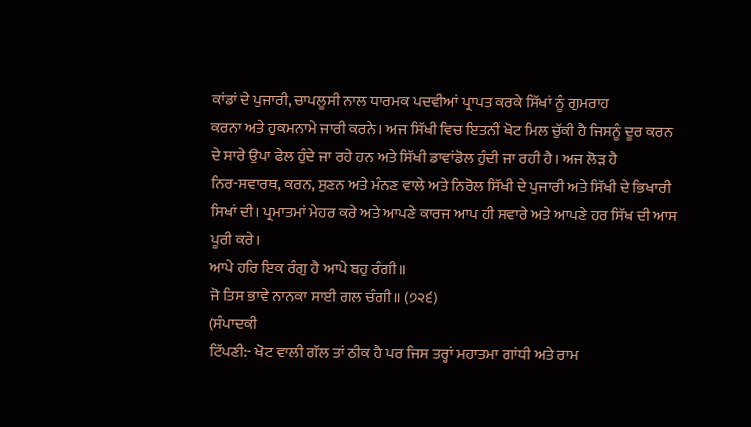ਕਾਂਡਾਂ ਦੇ ਪੁਜਾਰੀ, ਚਾਪਲੂਸੀ ਨਾਲ ਧਾਰਮਕ ਪਦਵੀਆਂ ਪ੍ਰਾਪਤ ਕਰਕੇ ਸਿੱਖਾਂ ਨੂੰ ਗੁਮਰਾਹ
ਕਰਨਾ ਅਤੇ ਹੁਕਮਨਾਮੇ ਜਾਰੀ ਕਰਨੇ। ਅਜ ਸਿੱਖੀ ਵਿਚ ਇਤਨੀਂ ਖੋਟ ਮਿਲ ਚੁੱਕੀ ਹੈ ਜਿਸਨੂੰ ਦੂਰ ਕਰਨ
ਦੇ ਸਾਰੇ ਉਪਾ ਫੇਲ ਹੁੰਦੇ ਜਾ ਰਹੇ ਹਨ ਅਤੇ ਸਿੱਖੀ ਡਾਵਾਂਡੋਲ ਹੁੰਦੀ ਜਾ ਰਹੀ ਹੈ। ਅਜ ਲੋੜ ਹੈ
ਨਿਰ-ਸਵਾਰਥ, ਕਰਨ, ਸੁਣਨ ਅਤੇ ਮੰਨਣ ਵਾਲੇ ਅਤੇ ਨਿਰੋਲ ਸਿੱਖੀ ਦੇ ਪੁਜਾਰੀ ਅਤੇ ਸਿੱਖੀ ਦੇ ਭਿਖਾਰੀ
ਸਿਖਾਂ ਦੀ। ਪ੍ਰਮਾਤਮਾਂ ਮੇਹਰ ਕਰੇ ਅਤੇ ਆਪਣੇ ਕਾਰਜ ਆਪ ਹੀ ਸਵਾਰੇ ਅਤੇ ਆਪਣੇ ਹਰ ਸਿੱਖ ਦੀ ਆਸ
ਪੂਰੀ ਕਰੇ।
ਆਪੇ ਹਰਿ ਇਕ ਰੰਗੁ ਹੈ ਆਪੇ ਬਹੁ ਰੰਗੀ॥
ਜੋ ਤਿਸ ਭਾਵੇ ਨਾਨਕਾ ਸਾਈ ਗਲ ਚੰਗੀ॥ (੭੨੬)
(ਸੰਪਾਦਕੀ
ਟਿੱਪਣੀ:- ਖੋਟ ਵਾਲੀ ਗੱਲ ਤਾਂ ਠੀਕ ਹੈ ਪਰ ਜਿਸ ਤਰ੍ਹਾਂ ਮਹਾਤਮਾ ਗਾਂਧੀ ਅਤੇ ਰਾਮ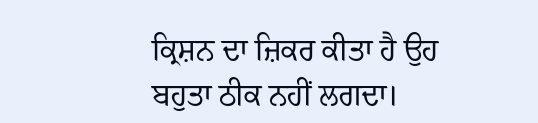ਕ੍ਰਿਸ਼ਨ ਦਾ ਜ਼ਿਕਰ ਕੀਤਾ ਹੈ ਉਹ ਬਹੁਤਾ ਠੀਕ ਨਹੀਂ ਲਗਦਾ।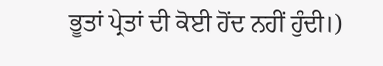ਭੂਤਾਂ ਪ੍ਰੇਤਾਂ ਦੀ ਕੋਈ ਹੋਂਦ ਨਹੀਂ ਹੁੰਦੀ।)